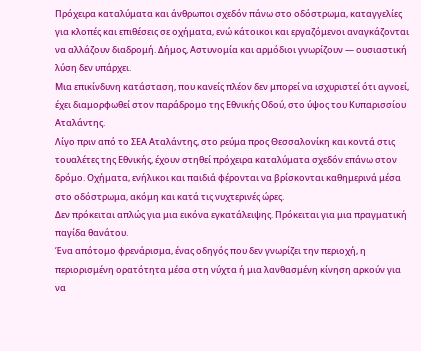Πρόχειρα καταλύματα και άνθρωποι σχεδόν πάνω στο οδόστρωμα, καταγγελίες για κλοπές και επιθέσεις σε οχήματα, ενώ κάτοικοι και εργαζόμενοι αναγκάζονται να αλλάζουν διαδρομή. Δήμος, Αστυνομία και αρμόδιοι γνωρίζουν — ουσιαστική λύση δεν υπάρχει.
Μια επικίνδυνη κατάσταση, που κανείς πλέον δεν μπορεί να ισχυριστεί ότι αγνοεί, έχει διαμορφωθεί στον παράδρομο της Εθνικής Οδού, στο ύψος του Κυπαρισσίου Αταλάντης.
Λίγο πριν από το ΣΕΑ Αταλάντης, στο ρεύμα προς Θεσσαλονίκη και κοντά στις τουαλέτες της Εθνικής, έχουν στηθεί πρόχειρα καταλύματα σχεδόν επάνω στον δρόμο. Οχήματα, ενήλικοι και παιδιά φέρονται να βρίσκονται καθημερινά μέσα στο οδόστρωμα, ακόμη και κατά τις νυχτερινές ώρες.
Δεν πρόκειται απλώς για μια εικόνα εγκατάλειψης. Πρόκειται για μια πραγματική παγίδα θανάτου.
Ένα απότομο φρενάρισμα, ένας οδηγός που δεν γνωρίζει την περιοχή, η περιορισμένη ορατότητα μέσα στη νύχτα ή μια λανθασμένη κίνηση αρκούν για να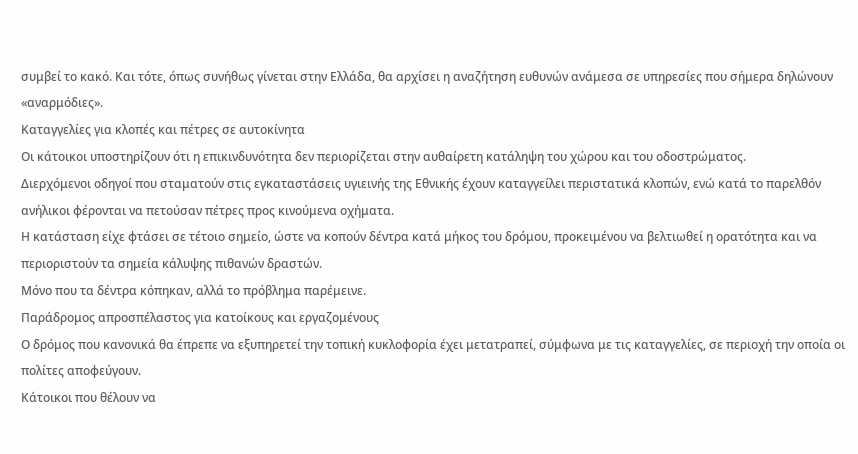συμβεί το κακό. Και τότε, όπως συνήθως γίνεται στην Ελλάδα, θα αρχίσει η αναζήτηση ευθυνών ανάμεσα σε υπηρεσίες που σήμερα δηλώνουν «αναρμόδιες».
Καταγγελίες για κλοπές και πέτρες σε αυτοκίνητα
Οι κάτοικοι υποστηρίζουν ότι η επικινδυνότητα δεν περιορίζεται στην αυθαίρετη κατάληψη του χώρου και του οδοστρώματος.
Διερχόμενοι οδηγοί που σταματούν στις εγκαταστάσεις υγιεινής της Εθνικής έχουν καταγγείλει περιστατικά κλοπών, ενώ κατά το παρελθόν ανήλικοι φέρονται να πετούσαν πέτρες προς κινούμενα οχήματα.
Η κατάσταση είχε φτάσει σε τέτοιο σημείο, ώστε να κοπούν δέντρα κατά μήκος του δρόμου, προκειμένου να βελτιωθεί η ορατότητα και να περιοριστούν τα σημεία κάλυψης πιθανών δραστών.
Μόνο που τα δέντρα κόπηκαν, αλλά το πρόβλημα παρέμεινε.
Παράδρομος απροσπέλαστος για κατοίκους και εργαζομένους
Ο δρόμος που κανονικά θα έπρεπε να εξυπηρετεί την τοπική κυκλοφορία έχει μετατραπεί, σύμφωνα με τις καταγγελίες, σε περιοχή την οποία οι πολίτες αποφεύγουν.
Κάτοικοι που θέλουν να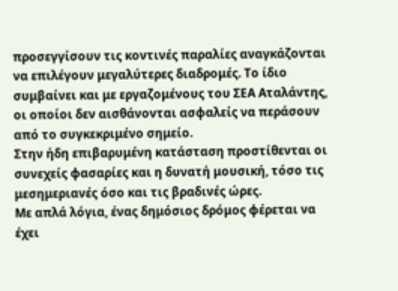προσεγγίσουν τις κοντινές παραλίες αναγκάζονται να επιλέγουν μεγαλύτερες διαδρομές. Το ίδιο συμβαίνει και με εργαζομένους του ΣΕΑ Αταλάντης, οι οποίοι δεν αισθάνονται ασφαλείς να περάσουν από το συγκεκριμένο σημείο.
Στην ήδη επιβαρυμένη κατάσταση προστίθενται οι συνεχείς φασαρίες και η δυνατή μουσική, τόσο τις μεσημεριανές όσο και τις βραδινές ώρες.
Με απλά λόγια, ένας δημόσιος δρόμος φέρεται να έχει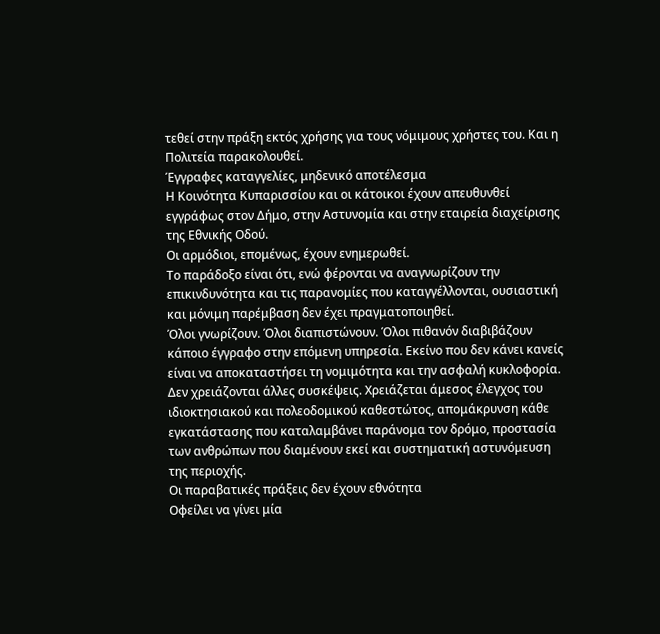τεθεί στην πράξη εκτός χρήσης για τους νόμιμους χρήστες του. Και η Πολιτεία παρακολουθεί.
Έγγραφες καταγγελίες, μηδενικό αποτέλεσμα
Η Κοινότητα Κυπαρισσίου και οι κάτοικοι έχουν απευθυνθεί εγγράφως στον Δήμο, στην Αστυνομία και στην εταιρεία διαχείρισης της Εθνικής Οδού.
Οι αρμόδιοι, επομένως, έχουν ενημερωθεί.
Το παράδοξο είναι ότι, ενώ φέρονται να αναγνωρίζουν την επικινδυνότητα και τις παρανομίες που καταγγέλλονται, ουσιαστική και μόνιμη παρέμβαση δεν έχει πραγματοποιηθεί.
Όλοι γνωρίζουν. Όλοι διαπιστώνουν. Όλοι πιθανόν διαβιβάζουν κάποιο έγγραφο στην επόμενη υπηρεσία. Εκείνο που δεν κάνει κανείς είναι να αποκαταστήσει τη νομιμότητα και την ασφαλή κυκλοφορία.
Δεν χρειάζονται άλλες συσκέψεις. Χρειάζεται άμεσος έλεγχος του ιδιοκτησιακού και πολεοδομικού καθεστώτος, απομάκρυνση κάθε εγκατάστασης που καταλαμβάνει παράνομα τον δρόμο, προστασία των ανθρώπων που διαμένουν εκεί και συστηματική αστυνόμευση της περιοχής.
Οι παραβατικές πράξεις δεν έχουν εθνότητα
Οφείλει να γίνει μία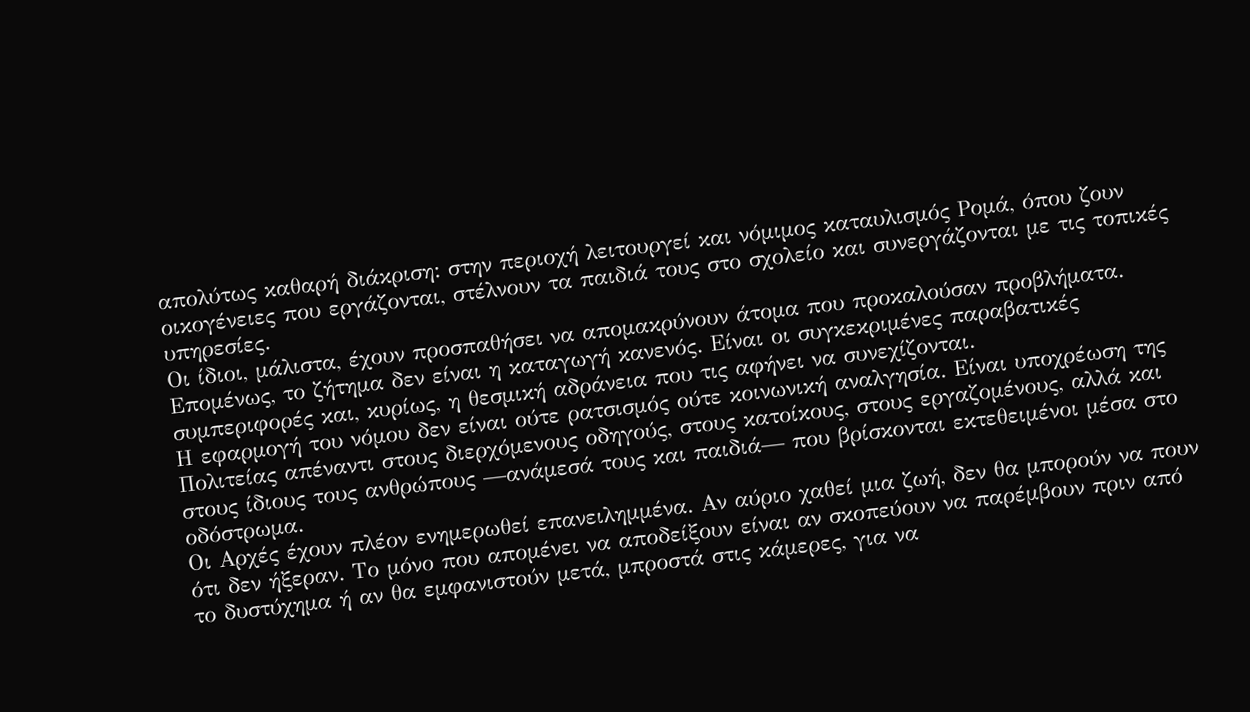απολύτως καθαρή διάκριση: στην περιοχή λειτουργεί και νόμιμος καταυλισμός Ρομά, όπου ζουν οικογένειες που εργάζονται, στέλνουν τα παιδιά τους στο σχολείο και συνεργάζονται με τις τοπικές υπηρεσίες.
Οι ίδιοι, μάλιστα, έχουν προσπαθήσει να απομακρύνουν άτομα που προκαλούσαν προβλήματα.
Επομένως, το ζήτημα δεν είναι η καταγωγή κανενός. Είναι οι συγκεκριμένες παραβατικές συμπεριφορές και, κυρίως, η θεσμική αδράνεια που τις αφήνει να συνεχίζονται.
Η εφαρμογή του νόμου δεν είναι ούτε ρατσισμός ούτε κοινωνική αναλγησία. Είναι υποχρέωση της Πολιτείας απέναντι στους διερχόμενους οδηγούς, στους κατοίκους, στους εργαζομένους, αλλά και στους ίδιους τους ανθρώπους —ανάμεσά τους και παιδιά— που βρίσκονται εκτεθειμένοι μέσα στο οδόστρωμα.
Οι Αρχές έχουν πλέον ενημερωθεί επανειλημμένα. Αν αύριο χαθεί μια ζωή, δεν θα μπορούν να πουν ότι δεν ήξεραν. Το μόνο που απομένει να αποδείξουν είναι αν σκοπεύουν να παρέμβουν πριν από το δυστύχημα ή αν θα εμφανιστούν μετά, μπροστά στις κάμερες, για να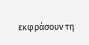εκφράσουν τη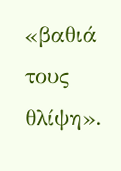«βαθιά τους θλίψη».